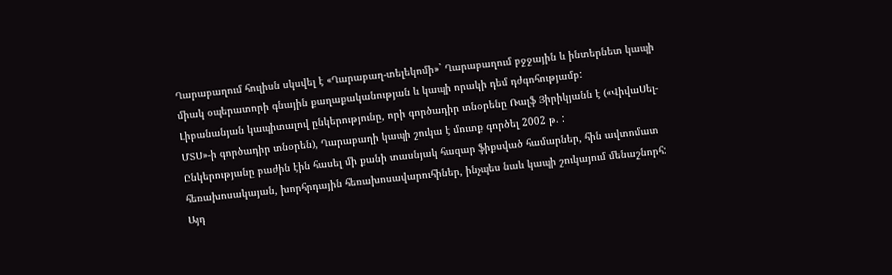Ղարաբաղում հուլիսն սկսվել է «Ղարաբաղ-տելեկոմի»` Ղարաբաղում բջջային և ինտերնետ կապի միակ օպերատորի գնային քաղաքականության և կապի որակի դեմ դժգոհությամբ:
Լիբանանյան կապիտալով ընկերությունը, որի գործադիր տնօրենը Ռալֆ Յիրիկյանն է («ՎիվաՍել-ՄՏՍ»-ի գործադիր տնօրեն), Ղարաբաղի կապի շուկա է մուտք գործել 2002 թ. :
Ընկերությանը բաժին էին հասել մի քանի տասնյակ հազար ֆիքսված համարներ, հին ավտոմատ հեռախոսակայան, խորհրդային հեռախոսավարուհիներ, ինչպես նաև կապի շուկայում մենաշնորհ: Այդ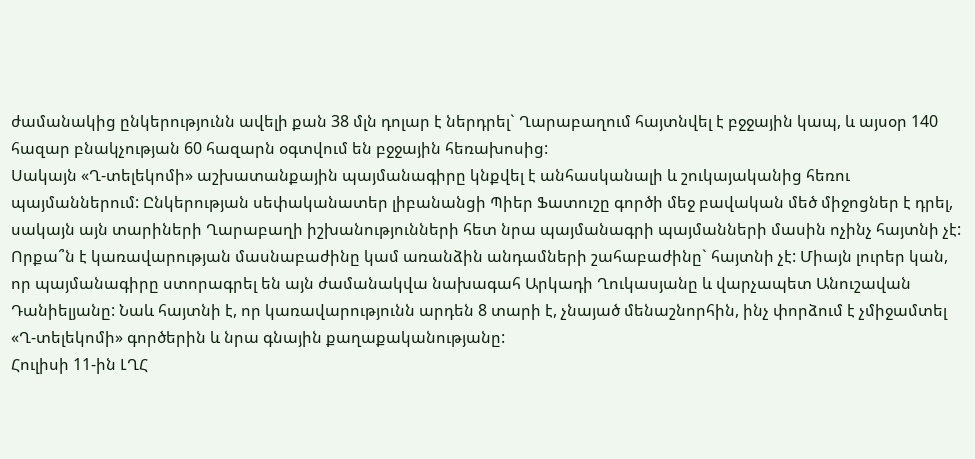ժամանակից ընկերությունն ավելի քան 38 մլն դոլար է ներդրել` Ղարաբաղում հայտնվել է բջջային կապ, և այսօր 140 հազար բնակչության 60 հազարն օգտվում են բջջային հեռախոսից:
Սակայն «Ղ-տելեկոմի» աշխատանքային պայմանագիրը կնքվել է անհասկանալի և շուկայականից հեռու պայմաններում: Ընկերության սեփականատեր լիբանանցի Պիեր Ֆատուշը գործի մեջ բավական մեծ միջոցներ է դրել, սակայն այն տարիների Ղարաբաղի իշխանությունների հետ նրա պայմանագրի պայմանների մասին ոչինչ հայտնի չէ: Որքա՞ն է կառավարության մասնաբաժինը կամ առանձին անդամների շահաբաժինը` հայտնի չէ: Միայն լուրեր կան, որ պայմանագիրը ստորագրել են այն ժամանակվա նախագահ Արկադի Ղուկասյանը և վարչապետ Անուշավան Դանիելյանը: Նաև հայտնի է, որ կառավարությունն արդեն 8 տարի է, չնայած մենաշնորհին, ինչ փորձում է չմիջամտել «Ղ-տելեկոմի» գործերին և նրա գնային քաղաքականությանը:
Հուլիսի 11-ին ԼՂՀ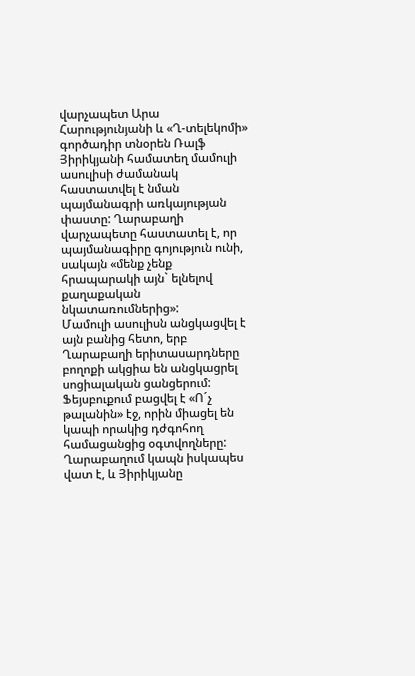վարչապետ Արա Հարությունյանի և «Ղ-տելեկոմի» գործադիր տնօրեն Ռալֆ Յիրիկյանի համատեղ մամուլի ասուլիսի ժամանակ հաստատվել է նման պայմանագրի առկայության փաստը: Ղարաբաղի վարչապետը հաստատել է, որ պայմանագիրը գոյություն ունի, սակայն «մենք չենք հրապարակի այն` ելնելով քաղաքական նկատառումներից»:
Մամուլի ասուլիսն անցկացվել է այն բանից հետո, երբ Ղարաբաղի երիտասարդները բողոքի ակցիա են անցկացրել սոցիալական ցանցերում: Ֆեյսբուքում բացվել է «Ո´չ թալանին» էջ, որին միացել են կապի որակից դժգոհող համացանցից օգտվողները: Ղարաբաղում կապն իսկապես վատ է, և Յիրիկյանը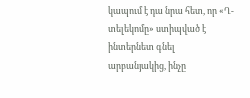կապում է դա նրա հետ, որ «Ղ-տելեկոմը» ստիպված է ինտերնետ գնել արբանյակից, ինչը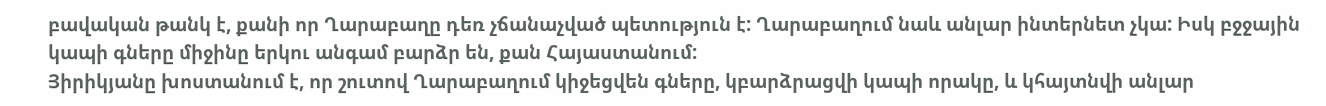բավական թանկ է, քանի որ Ղարաբաղը դեռ չճանաչված պետություն է: Ղարաբաղում նաև անլար ինտերնետ չկա: Իսկ բջջային կապի գները միջինը երկու անգամ բարձր են, քան Հայաստանում:
Յիրիկյանը խոստանում է, որ շուտով Ղարաբաղում կիջեցվեն գները, կբարձրացվի կապի որակը, և կհայտնվի անլար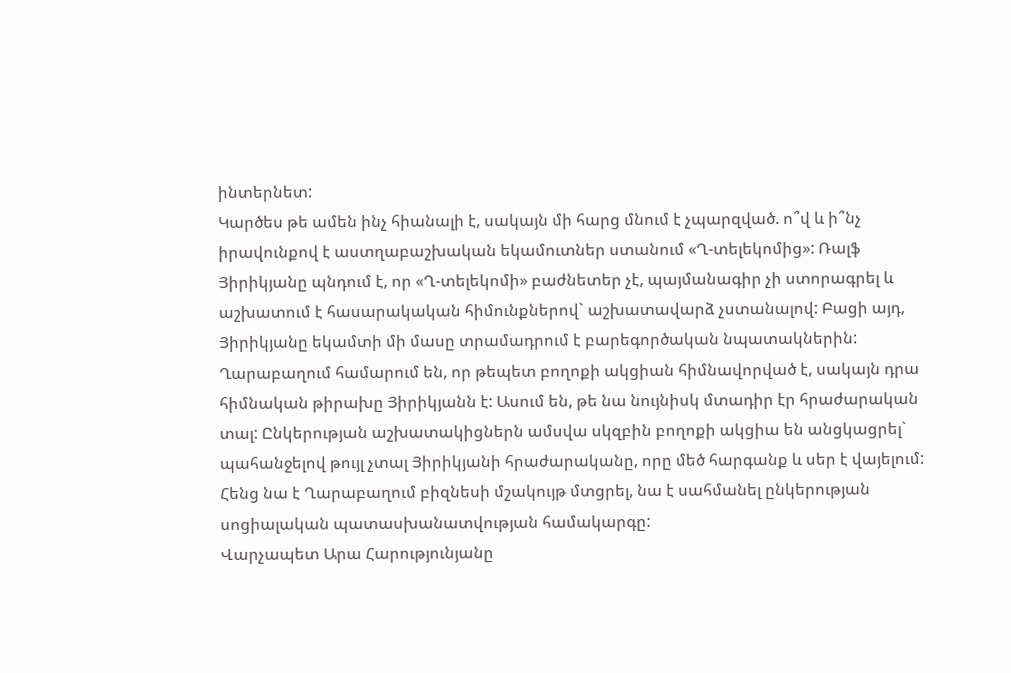ինտերնետ:
Կարծես թե ամեն ինչ հիանալի է, սակայն մի հարց մնում է չպարզված. ո՞վ և ի՞նչ իրավունքով է աստղաբաշխական եկամուտներ ստանում «Ղ-տելեկոմից»: Ռալֆ Յիրիկյանը պնդում է, որ «Ղ-տելեկոմի» բաժնետեր չէ, պայմանագիր չի ստորագրել և աշխատում է հասարակական հիմունքներով` աշխատավարձ չստանալով: Բացի այդ, Յիրիկյանը եկամտի մի մասը տրամադրում է բարեգործական նպատակներին:
Ղարաբաղում համարում են, որ թեպետ բողոքի ակցիան հիմնավորված է, սակայն դրա հիմնական թիրախը Յիրիկյանն է: Ասում են, թե նա նույնիսկ մտադիր էր հրաժարական տալ: Ընկերության աշխատակիցներն ամսվա սկզբին բողոքի ակցիա են անցկացրել` պահանջելով թույլ չտալ Յիրիկյանի հրաժարականը, որը մեծ հարգանք և սեր է վայելում: Հենց նա է Ղարաբաղում բիզնեսի մշակույթ մտցրել, նա է սահմանել ընկերության սոցիալական պատասխանատվության համակարգը:
Վարչապետ Արա Հարությունյանը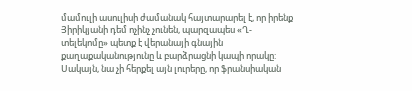մամուլի ասուլիսի ժամանակ հայտարարել է, որ իրենք Յիրիկյանի դեմ ոչինչ չունեն, պարզապես «Ղ-տելեկոմը» պետք է վերանայի գնային քաղաքականությունը և բարձրացնի կապի որակը: Սակայն, նա չի հերքել այն լուրերը, որ ֆրանսիական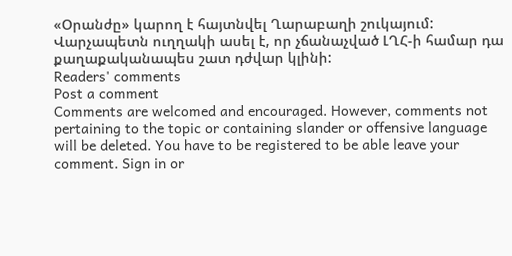«Օրանժը» կարող է հայտնվել Ղարաբաղի շուկայում: Վարչապետն ուղղակի ասել է, որ չճանաչված ԼՂՀ-ի համար դա քաղաքականապես շատ դժվար կլինի:
Readers' comments
Post a comment
Comments are welcomed and encouraged. However, comments not pertaining to the topic or containing slander or offensive language will be deleted. You have to be registered to be able leave your comment. Sign in or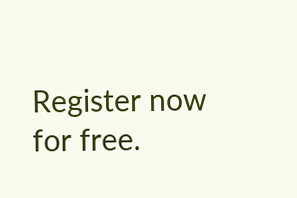Register now for free.